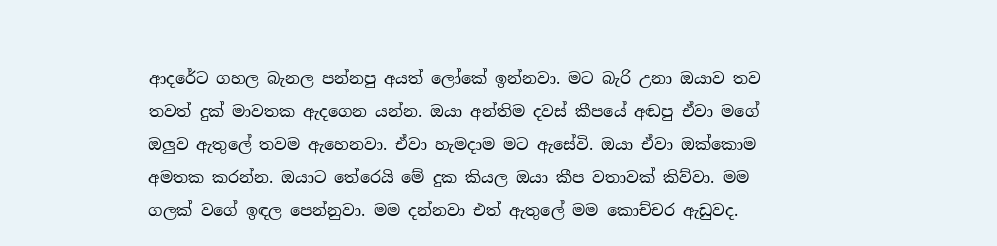ආදරේට ගහල බැනල පන්නපු අයත් ලෝකේ ඉන්නවා. මට බැරි උනා ඔයාව තව තවත් දුක් මාවතක ඇදගෙන යන්න. ඔයා අන්තිම දවස් කීපයේ අඬපු ඒවා මගේ ඔලුව ඇතුලේ තවම ඇහෙනවා. ඒවා හැමදාම මට ඇසේවි. ඔයා ඒවා ඔක්කොම අමතක කරන්න. ඔයාට තේරෙයි මේ දුක කියල ඔයා කීප වතාවක් කිව්වා. මම ගලක් වගේ ඉඳල පෙන්නුවා. මම දන්නවා එත් ඇතුලේ මම කොච්චර ඇඩුවද.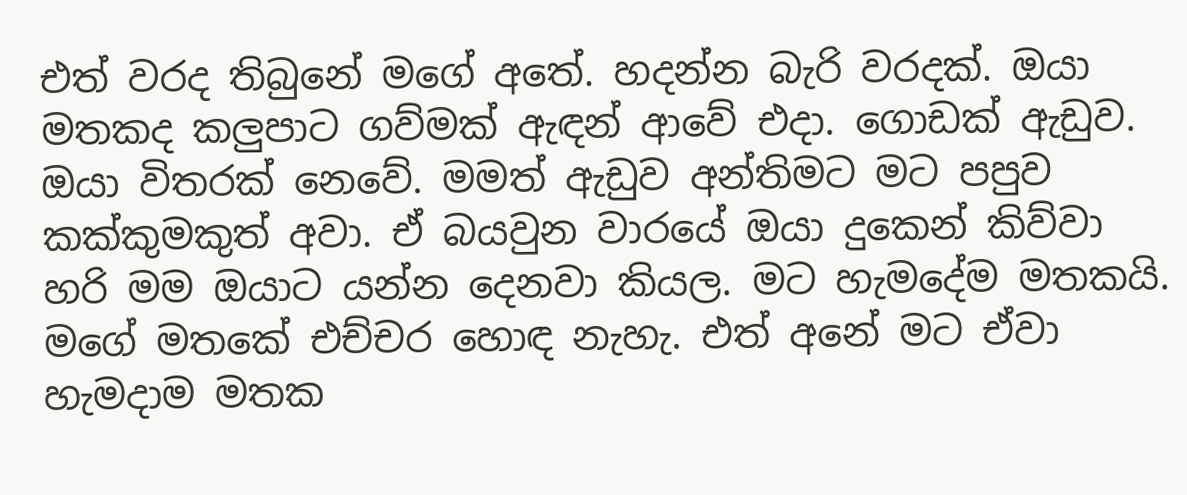එත් වරද තිබුනේ මගේ අතේ. හදන්න බැරි වරදක්. ඔයා මතකද කලුපාට ගව්මක් ඇඳන් ආවේ එදා. ගොඩක් ඇඩුව. ඔයා විතරක් නෙවේ. මමත් ඇඩුව අන්තිමට මට පපුව කක්කුමකුත් අවා. ඒ බයවුන වාරයේ ඔයා දුකෙන් කිව්වා හරි මම ඔයාට යන්න දෙනවා කියල. මට හැමදේම මතකයි. මගේ මතකේ එච්චර හොඳ නැහැ. එත් අනේ මට ඒවා හැමදාම මතක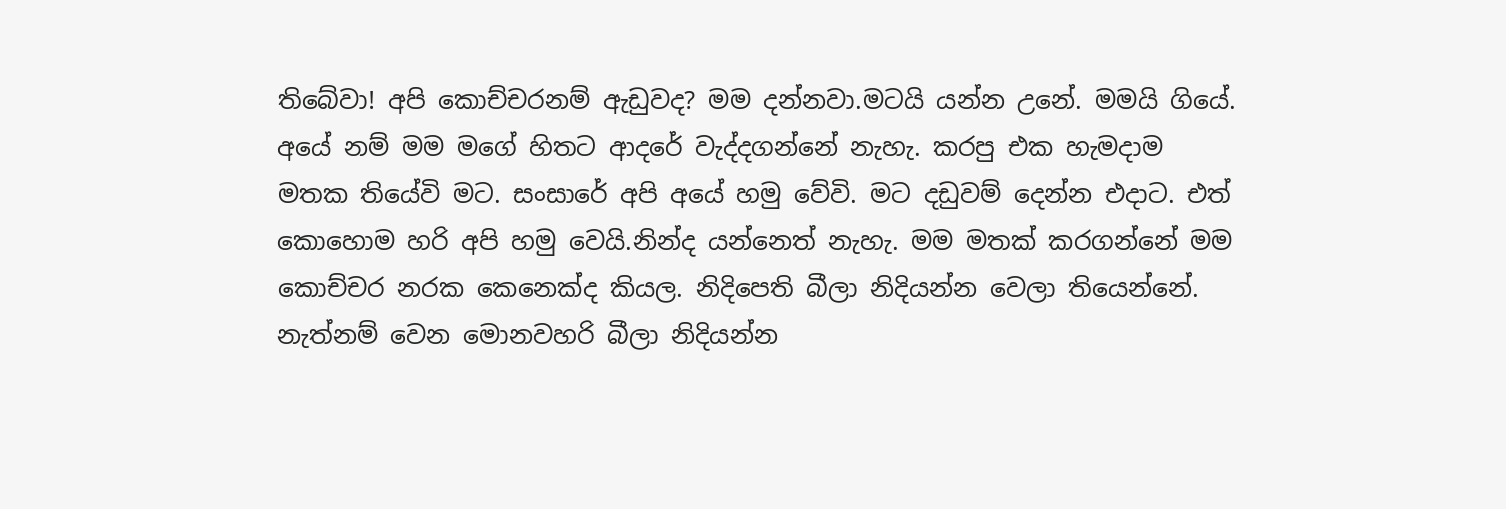තිබේවා! අපි කොච්චරනම් ඇඩුවද? මම දන්නවා.මටයි යන්න උනේ. මමයි ගියේ. අයේ නම් මම මගේ හිතට ආදරේ වැද්දගන්නේ නැහැ. කරපු එක හැමදාම මතක තියේවි මට. සංසාරේ අපි අයේ හමු වේවි. මට දඩුවම් දෙන්න එදාට. එත් කොහොම හරි අපි හමු වෙයි.නින්ද යන්නෙත් නැහැ. මම මතක් කරගන්නේ මම කොච්චර නරක කෙනෙක්ද කියල. නිදිපෙති බීලා නිදියන්න වෙලා තියෙන්නේ. නැත්නම් වෙන මොනවහරි බීලා නිදියන්න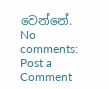වෙන්නේ.
No comments:
Post a Comment